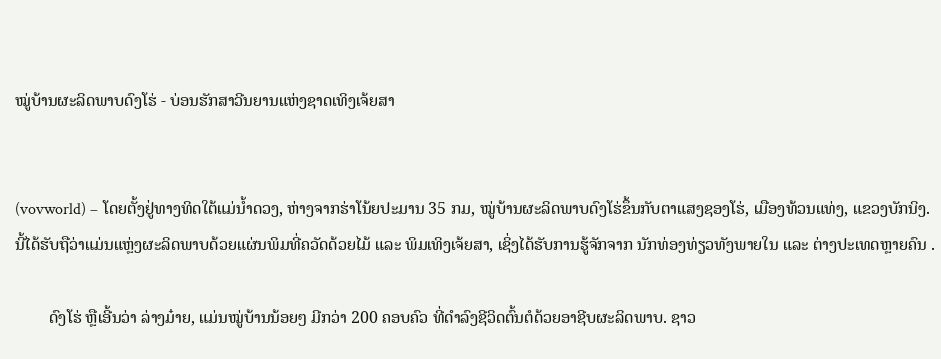ໝູ່ບ້ານຜະລິດພາບດົງໂຮ່ - ບ່ອນຮັກສາວີນຍານແຫ່ງຊາດເທິງເຈ້ຍສາ


(vovworld) – ໂດຍຕັ້ງຢູ່ທາງທິດໃຕ້ແມ່ນ້ຳດວງ, ຫ່າງຈາກຮ່າໂນ້ຍປະມານ 35 ກມ, ໝູ່ບ້ານຜະລິດພາບດົງໂຮ່ຂຶ້ນກັບຕາແສງຊອງໂຮ່, ເມືອງທ້ວນແທ່ງ, ແຂວງບັກນິງ. ນີ້ໄດ້ຮັບຖືວ່າແມ່ນແຫຼ່ງຜະລິດພາບດ້ວຍແຜ່ນພິມທີ່ຄວັດດ້ວຍໄມ້ ແລະ ພິມເທິງເຈ້ຍສາ, ເຊິ່ງໄດ້ຮັບການຮູ້ຈັກຈາກ ນັກທ່ອງທ່ຽວທັງພາຍໃນ ແລະ ຕ່າງປະເທດຫຼາຍຄົນ .

        ດົງໂຮ່ ຫຼືເອີ້ນວ່າ ລ່າງມ໋າຍ, ແມ່ນໝູ່ບ້ານນ້ອຍໆ ມີກວ່າ 200 ຄອບຄົວ ທີ່ດຳລົງຊີວິດຕົ້ນຕໍດ້ວຍອາຊີບຜະລິດພາບ. ຊາວ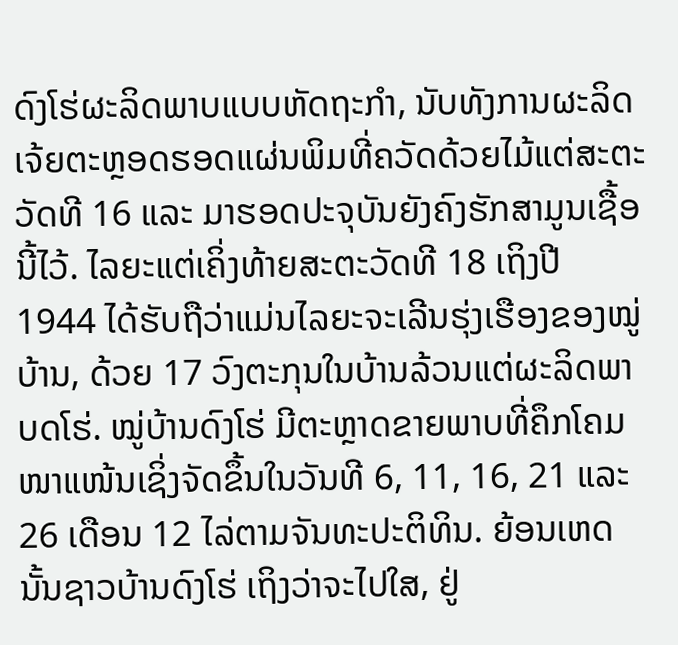ດົງໂຮ່ຜະລິດພາບແບບຫັດຖະກຳ, ນັບທັງການຜະລິດເຈ້ຍຕະຫຼອດຮອດແຜ່ນພິມທີ່ຄວັດດ້ວຍໄມ້ແຕ່ສະຕະວັດທີ 16 ແລະ ມາຮອດປະຈຸບັນຍັງຄົງຮັກສາມູນເຊື້ອນີ້ໄວ້. ໄລຍະແຕ່ເຄິ່ງທ້າຍສະຕະວັດທີ 18 ເຖິງປີ 1944 ໄດ້ຮັບຖືວ່າແມ່ນໄລຍະຈະເລີນຮຸ່ງເຮືອງຂອງໝູ່ບ້ານ, ດ້ວຍ 17 ວົງຕະກຸນໃນບ້ານລ້ວນແຕ່ຜະລິດພາບດໂຮ່. ໝູ່ບ້ານດົງໂຮ່ ມີຕະຫຼາດຂາຍພາບທີ່ຄຶກໂຄມໜາແໜ້ນເຊິ່ງຈັດຂຶ້ນໃນວັນທີ 6, 11, 16, 21 ແລະ 26 ເດືອນ 12 ໄລ່ຕາມຈັນທະປະຕິທິນ. ຍ້ອນເຫດນັ້ນຊາວບ້ານດົງໂຮ່ ເຖິງວ່າຈະໄປໃສ, ຢູ່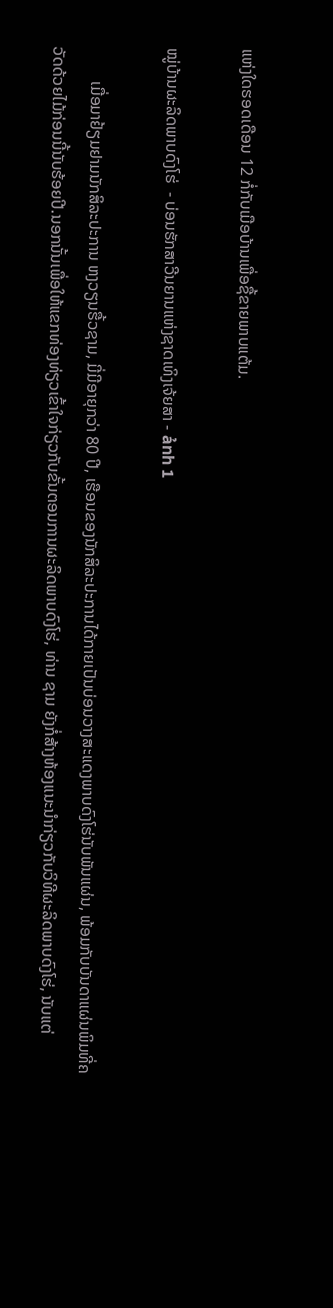ແຫ່ງໃດຮອດເດືອນ 12 ກໍ່ກັບເມືອບ້ານເພື່ອຊື້ຂາຍພາບແຕ້ມ.

ໝູ່ບ້ານຜະລິດພາບດົງໂຮ່  - ບ່ອນຮັກສາວີນຍານແຫ່ງຊາດເທິງເຈ້ຍສາ - ảnh 1

        ເມື່ອມາຢ້ຽມຢາມນັກສິລະປະການ ຫງວຽນຮື້ວຊາມ, ມີ່ມີອາຍຸກວ່າ 80 ປີ, ເຮືອນຂອງນັກສິລະປະການໄດ້ກາຍເປັນບ່ອນວາງສະແດງພາບດົງໂຮ່ນັບພັນແຜ່ນ, ພ້ອມກັບບັນດາແຜ່ນພິມທີ່ຄວັດດ້ວຍໄມ້ກ່ອນນີ້ນັບຮ້ອຍປີ.ນອກນັ້ນເພື່ອໃຫ້ແຂກທ່ອງທ່ຽວເຂົ້າໃຈກ່ຽວກັບຂັ້ນຕອນການຜະລິດພາບດົງໂຮ່, ທ່ານ ຊາມ ຍັງກໍ່ສ້າງຫ້ອງແນະນຳກ່ຽວກັບວິທີຜະລິດພາບດົງໂຮ່, ນັບແຕ່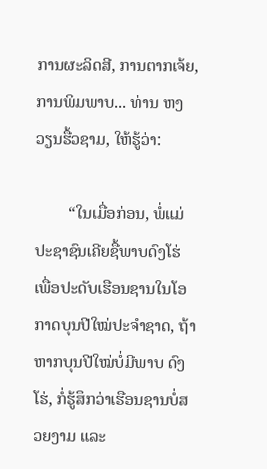ການຜະລິດສີ, ການຕາກເຈ້ຍ, ການພິມພາບ... ທ່ານ ຫງວຽນຮື້ວຊາມ, ໃຫ້ຮູ້ວ່າ:

        “ໃນເມື່ອກ່ອນ, ພໍ່ແມ່ປະຊາຊົນເຄີຍຊື້ພາບດົງໂຮ່ ເພື່ອປະດັບເຮືອນຊານໃນໂອກາດບຸນປີໃໝ່ປະຈຳຊາດ, ຖ້າຫາກບຸນປີໃໝ່ບໍ່ມີພາບ ດົງໂຮ່, ກໍ່ຮູ້ສຶກວ່າເຮືອນຊານບໍ່ສວຍງາມ ແລະ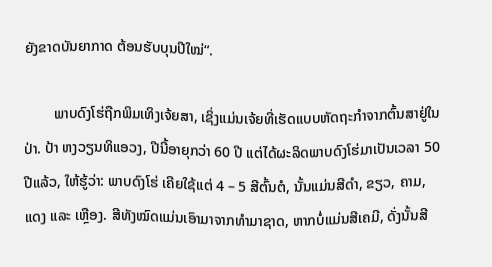ຍັງຂາດບັນຍາກາດ ຕ້ອນຮັບບຸນປີໃໝ່“.

        ພາບດົງໂຮ່ຖືກພິມເທິງເຈ້ຍສາ, ເຊິ່ງແມ່ນເຈ້ຍທີ່ເຮັດແບບຫັດຖະກຳຈາກຕົ້ນສາຢູ່ໃນປ່າ. ປ້າ ຫງວຽນທິແອວງ, ປີນີ້ອາຍຸກວ່າ 60 ປີ ແຕ່ໄດ້ຜະລິດພາບດົງໂຮ່ມາເປັນເວລາ 50 ປີແລ້ວ, ໃຫ້ຮູ້ວ່າ: ພາບດົງໂຮ່ ເຄີຍໃຊ້ແຕ່ 4 – 5 ສີຕົ້ນຕໍ, ນັ້ນແມ່ນສີດຳ, ຂຽວ, ຄາມ, ແດງ ແລະ ເຫຼືອງ. ສີທັງໝົດແມ່ນເອົາມາຈາກທຳມາຊາດ, ຫາກບໍ່ແມ່ນສີເຄມີ, ດັ່ງນັ້ນສີ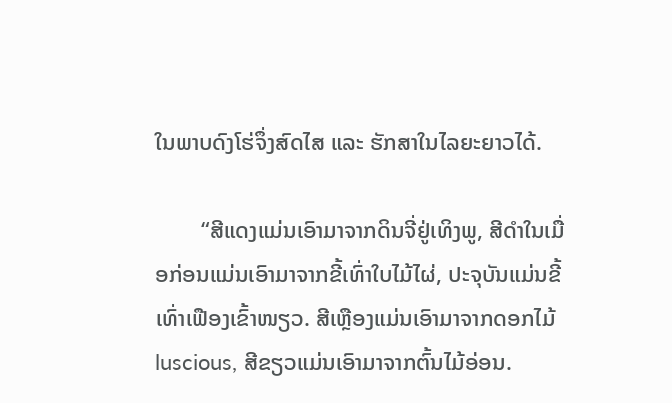ໃນພາບດົງໂຮ່ຈຶ່ງສົດໄສ ແລະ ຮັກສາໃນໄລຍະຍາວໄດ້.

        “ສີແດງແມ່ນເອົາມາຈາກດິນຈີ່ຢູ່ເທິງພູ, ສີດຳໃນເມື່ອກ່ອນແມ່ນເອົາມາຈາກຂີ້ເທົ່າໃບໄມ້ໄຜ່, ປະຈຸບັນແມ່ນຂີ້ເທົ່າເຟືອງເຂົ້າໜຽວ. ສີເຫຼືອງແມ່ນເອົາມາຈາກດອກໄມ້ luscious, ສີຂຽວແມ່ນເອົາມາຈາກຕົ້ນໄມ້ອ່ອນ.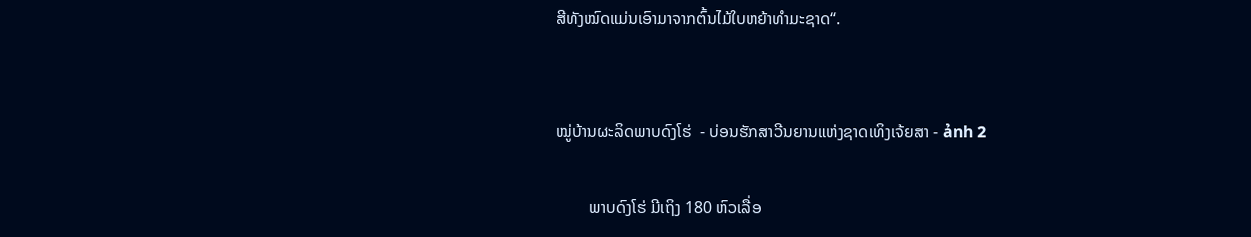ສີທັງໝົດແມ່ນເອົາມາຈາກຕົ້ນໄມ້ໃບຫຍ້າທຳມະຊາດ“.


ໝູ່ບ້ານຜະລິດພາບດົງໂຮ່  - ບ່ອນຮັກສາວີນຍານແຫ່ງຊາດເທິງເຈ້ຍສາ - ảnh 2

        ພາບດົງໂຮ່ ມີເຖິງ 180 ຫົວເລື່ອ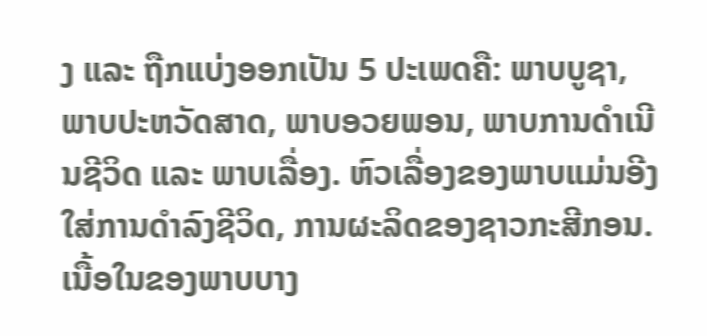ງ ແລະ ຖືກແບ່ງອອກເປັນ 5 ປະເພດຄື: ພາບບູຊາ, ພາບປະຫວັດສາດ, ພາບອວຍພອນ, ພາບການດຳເນີນຊີວິດ ແລະ ພາບເລື່ອງ. ຫົວເລື່ອງຂອງພາບແມ່ນອີງໃສ່ການດຳລົງຊີວິດ, ການຜະລິດຂອງຊາວກະສີກອນ. ເນື້ອໃນຂອງພາບບາງ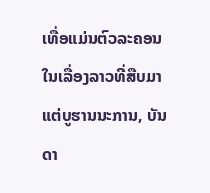ເທື່ອແມ່ນຕົວລະຄອນໃນເລື່ອງລາວທີ່ສືບມາແຕ່ບູຮານນະການ, ບັນດາ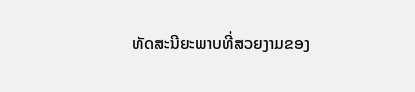ທັດສະນີຍະພາບທີ່ສວຍງາມຂອງ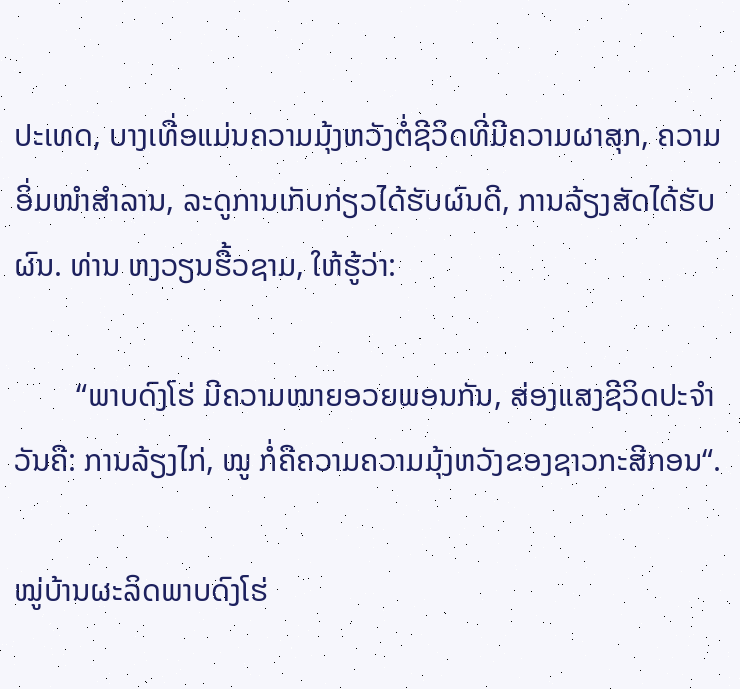ປະເທດ, ບາງເທື່ອແມ່ນຄວາມມຸ້ງຫວັງຕໍ່ຊີວິດທີ່ມີຄວາມຜາສຸກ, ຄວາມອິ່ມໜຳສຳລານ, ລະດູການເກັບກ່ຽວໄດ້ຮັບຜົນດີ, ການລ້ຽງສັດໄດ້ຮັບຜົນ. ທ່ານ ຫງວຽນຮື້ວຊາມ, ໃຫ້ຮູ້ວ່າ:

        “ພາບດົງໂຮ່ ມີຄວາມໝາຍອວຍພອນກັນ, ສ່ອງແສງຊີວິດປະຈຳວັນຄື: ການລ້ຽງໄກ່, ໝູ ກໍ່ຄືຄວາມຄວາມມຸ້ງຫວັງຂອງຊາວກະສີກອນ“.

ໝູ່ບ້ານຜະລິດພາບດົງໂຮ່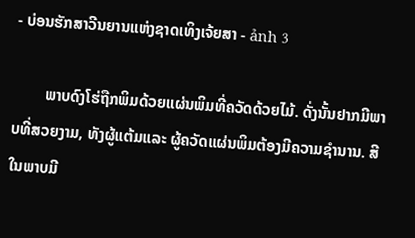- ບ່ອນຮັກສາວີນຍານແຫ່ງຊາດເທິງເຈ້ຍສາ - ảnh 3

        ພາບດົງໂຮ່ຖືກພິມດ້ວຍແຜ່ນພິມທີ່ຄວັດດ້ວຍໄມ້. ດັ່ງນັ້ນຢາກມີພາບທີ່ສວຍງາມ, ທັງຜູ້ແຕ້ມແລະ ຜູ້ຄວັດແຜ່ນພິມຕ້ອງມີຄວາມຊຳນານ. ສີໃນພາບມີ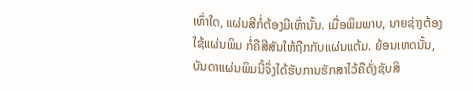ເທົ່າໃດ, ແຜ່ນສີກໍ່ຕ້ອງມີເທົ່ານັ້ນ. ເມື່ອພິມພາບ, ນາຍຊ່າງຕ້ອງໃຊ້ແຜ່ນພິມ ກໍ່ຄືສີສັນໃຫ້ຖືກກັບແຜ່ນແຕ້ມ. ຍ້ອນເຫດນັ້ນ, ບັນດາແຜ່ນພິມນີ້ຈຶ່ງໄດ້ຮັບການຮັກສາໄວ້ຄືດັ່ງຊັບສິ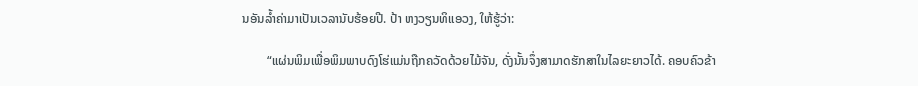ນອັນລ້ຳຄ່າມາເປັນເວລານັບຮ້ອຍປີ. ປ້າ ຫງວຽນທິແອວງ, ໃຫ້ຮູ້ວ່າ:

        “ແຜ່ນພິມເພື່ອພິມພາບດົງໂຮ່ແມ່ນຖືກຄວັດດ້ວຍໄມ້ຈັນ, ດັ່ງນັ້ນຈຶ່ງສາມາດຮັກສາໃນໄລຍະຍາວໄດ້. ຄອບຄົວຂ້າ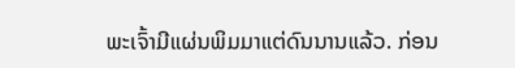ພະເຈົ້າມີແຜ່ນພິມມາແຕ່ດົນນານແລ້ວ. ກ່ອນ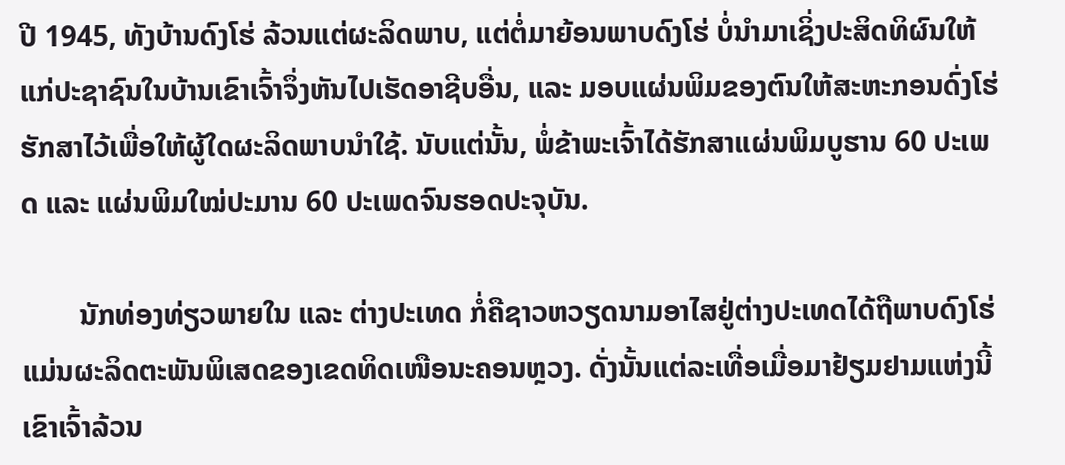ປີ 1945, ທັງບ້ານດົງໂຮ່ ລ້ວນແຕ່ຜະລິດພາບ, ແຕ່ຕໍ່ມາຍ້ອນພາບດົງໂຮ່ ບໍ່ນຳມາເຊິ່ງປະສິດທິຜົນໃຫ້ແກ່ປະຊາຊົນໃນບ້ານເຂົາເຈົ້າຈຶ່ງຫັນໄປເຮັດອາຊີບອື່ນ, ແລະ ມອບແຜ່ນພິມຂອງຕົນໃຫ້ສະຫະກອນດົ່ງໂຮ່ຮັກສາໄວ້ເພື່ອໃຫ້ຜູ້ໃດຜະລິດພາບນຳໃຊ້. ນັບແຕ່ນັ້ນ, ພໍ່ຂ້າພະເຈົ້າໄດ້ຮັກສາແຜ່ນພິມບູຮານ 60 ປະເພດ ແລະ ແຜ່ນພິມໃໝ່ປະມານ 60 ປະເພດຈົນຮອດປະຈຸບັນ.

        ນັກທ່ອງທ່ຽວພາຍໃນ ແລະ ຕ່າງປະເທດ ກໍ່ຄືຊາວຫວຽດນາມອາໄສຢູ່ຕ່າງປະເທດໄດ້ຖືພາບດົງໂຮ່ແມ່ນຜະລິດຕະພັນພິເສດຂອງເຂດທິດເໜືອນະຄອນຫຼວງ. ດັ່ງນັ້ນແຕ່ລະເທື່ອເມື່ອມາຢ້ຽມຢາມແຫ່ງນີ້ເຂົາເຈົ້າລ້ວນ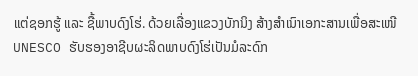ແຕ່ຊອກຮູ້ ແລະ ຊື້ພາບດົງໂຮ່. ດ້ວຍເລື່ອງແຂວງບັກນິງ ສ້າງສຳເນົາເອກະສານເພື່ອສະເໜີ UNESCO ຮັບຮອງອາຊີບຜະລິດພາບດົງໂຮ່ເປັນມໍລະດົກ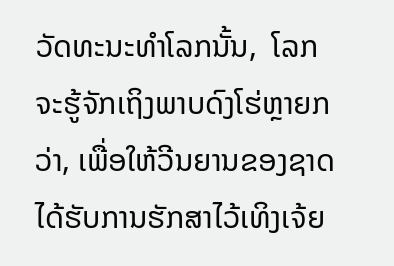ວັດທະນະທຳໂລກນັ້ນ,  ໂລກຈະຮູ້ຈັກເຖິງພາບດົງໂຮ່ຫຼາຍກວ່າ, ເພື່ອໃຫ້ວີນຍານຂອງຊາດໄດ້ຮັບການຮັກສາໄວ້ເທິງເຈ້ຍ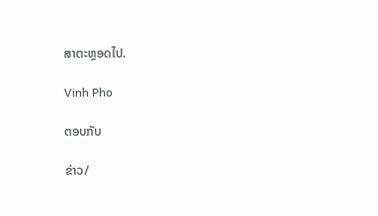ສາຕະຫຼອດໄປ.

Vinh Pho

ຕອບກັບ

ຂ່າວ/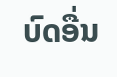ບົດອື່ນ